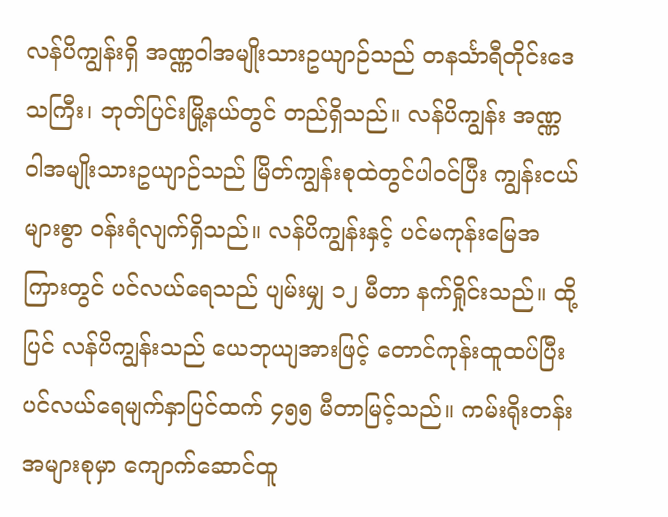လန်ပိကျွန်းရှိ အဏ္ဏဝါအမျိုးသားဥယျာဉ်သည် တနင်္သာရီတိုင်းဒေသကြီး၊ ဘုတ်ပြင်းမြို့နယ်တွင် တည်ရှိသည်။ လန်ပိကျွန်း အဏ္ဏဝါအမျိုးသားဥယျာဉ်သည် မြိတ်ကျွန်းစုထဲတွင်ပါဝင်ပြီး ကျွန်းငယ်များစွာ ဝန်းရံလျက်ရှိသည်။ လန်ပိကျွန်းနှင့် ပင်မကုန်းမြေအကြားတွင် ပင်လယ်ရေသည် ပျမ်းမျှ ၁၂ မီတာ နက်ရှိုင်းသည်။ ထို့ပြင် လန်ပိကျွန်းသည် ယေဘုယျအားဖြင့် တောင်ကုန်းထူထပ်ပြီး ပင်လယ်ရေမျက်နှာပြင်ထက် ၄၅၅ မီတာမြင့်သည်။ ကမ်းရိုးတန်းအများစုမှာ ကျောက်ဆောင်ထူ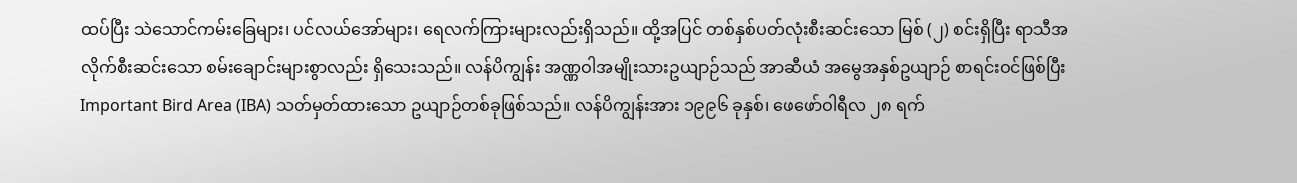ထပ်ပြီး သဲသောင်ကမ်းခြေများ၊ ပင်လယ်အော်များ၊ ရေလက်ကြားများလည်းရှိသည်။ ထို့အပြင် တစ်နှစ်ပတ်လုံးစီးဆင်းသော မြစ် (၂) စင်းရှိပြီး ရာသီအလိုက်စီးဆင်းသော စမ်းချောင်းများစွာလည်း ရှိသေးသည်။ လန်ပိကျွန်း အဏ္ဏဝါအမျိုးသားဥယျာဉ်သည် အာဆီယံ အမွေအနှစ်ဥယျာဉ် စာရင်းဝင်ဖြစ်ပြီး Important Bird Area (IBA) သတ်မှတ်ထားသော ဥယျာဉ်တစ်ခုဖြစ်သည်။ လန်ပိကျွန်းအား ၁၉၉၆ ခုနှစ်၊ ဖေဖော်ဝါရီလ ၂၈ ရက်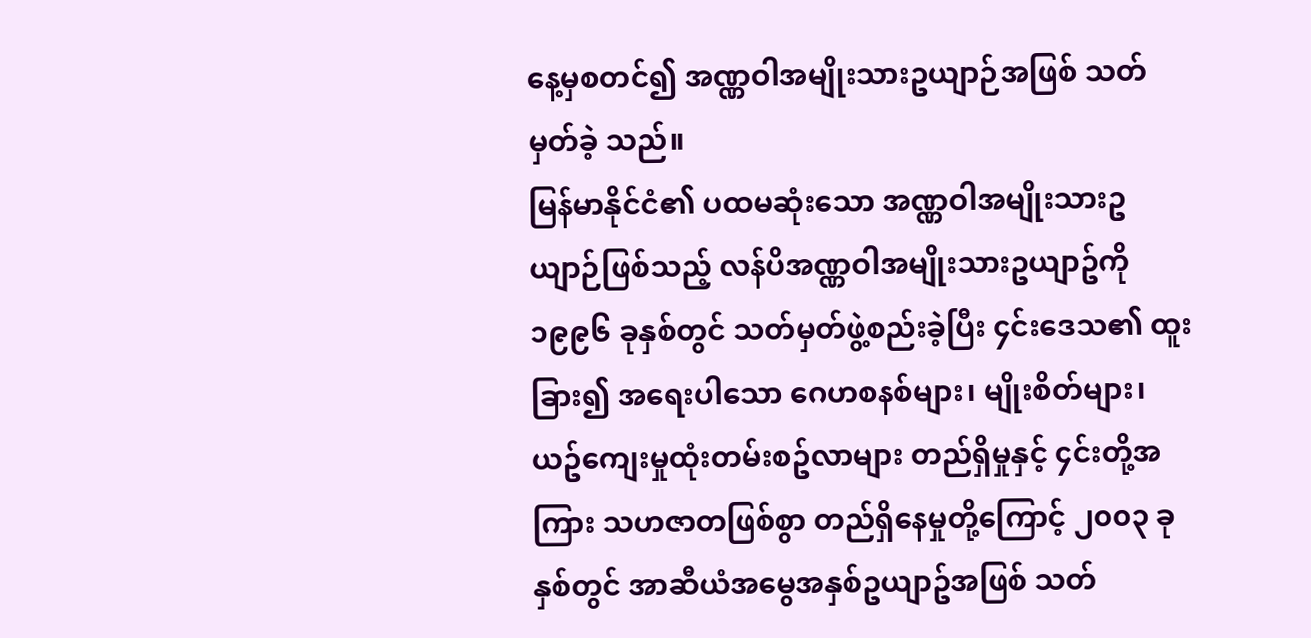နေ့မှစတင်၍ အဏ္ဏဝါအမျိုးသားဥယျာဉ်အဖြစ် သတ်မှတ်ခဲ့ သည်။
မြန်မာနိုင်ငံ၏ ပထမဆုံးသော အဏ္ဏဝါအမျိုးသားဥယျာဉ်ဖြစ်သည့် လန်ပိအဏ္ဏဝါအမျိုးသားဥယျာဥ်ကို ၁၉၉၆ ခုနှစ်တွင် သတ်မှတ်ဖွဲ့စည်းခဲ့ပြီး ၄င်းဒေသ၏ ထူးခြား၍ အရေးပါသော ဂေဟစနစ်များ၊ မျိုးစိတ်များ၊ ယဥ်ကျေးမှုထုံးတမ်းစဥ်လာများ တည်ရှိမှုနှင့် ၄င်းတို့အကြား သဟဇာတဖြစ်စွာ တည်ရှိနေမှုတို့ကြောင့် ၂၀၀၃ ခုနှစ်တွင် အာဆီယံအမွေအနှစ်ဥယျာဥ်အဖြစ် သတ်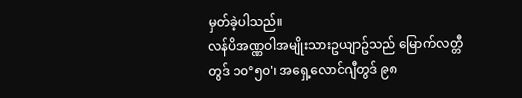မှတ်ခဲ့ပါသည်။
လန်ပိအဏ္ဏဝါအမျိုးသားဥယျာဥ်သည် မြောက်လတ္တီတွဒ် ၁၀°၅၀'၊ အရှေ့လောင်ဂျီတွဒ် ၉၈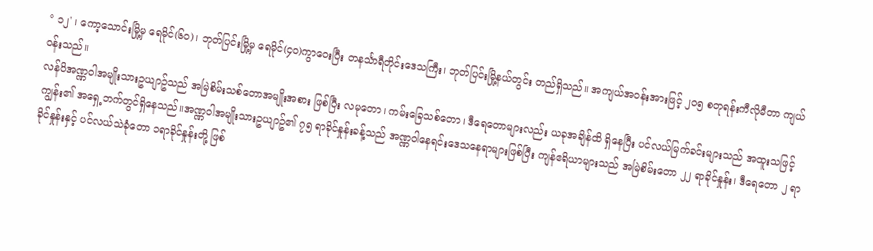° ၁၂' ၊ ကော့သောင်းမြို့မှ ရေမိုင်(၆၀)၊ ဘုတ်ပြင်းမြို့မှ ရေမိုင်(၄၀)ကွာဝေးပြီး တနင်္သာရီတိုင်းဒေသကြီး၊ ဘုတ်ပြင်းမြို့နယ်တွင်း တည်ရှိသည်။ အကျယ်အဝန်းအားဖြင့် ၂၀၅ စတုရန်းကီလိုမီတာ ကျယ်ဝန်းသည်။
လန်ပိအဏ္ဏဝါအမျိုးသားဥယျာဥ်သည် အမြဲစိမ်းသစ်တောအမျိုးအစား ဖြစ်ပြီး လမုတော၊ ကမ်းခြေသစ်တော၊ ဒီရေတောများလည်း ယခုအချိန်ထိ ရှိနေပြီး ပင်လယ်မြက်ခင်းများသည် အထူးသဖြင့် ကျွန်း၏ အရှေ့ဘက်တွင်ရှိနေသည်။အဏ္ဏဝါအမျိုးသားဥယျာဥ်၏ ၇၅ ရာခိုင်နှုန်းခန့်သည် အဏ္ဏဝါနေရင်းဒေသနေရာများဖြစ်ပြီး ကျန်ဧရိယာများသည် အမြဲစိမ်းတော ၂၂ ရာခိုင်နှုန်း၊ ဒီရေတော ၂ ရာခိုင်နှုန်းနှင့် ပင်လယ်သဲခုံတော ၁ရာခိုင်နှုန်းတို့ ဖြစ်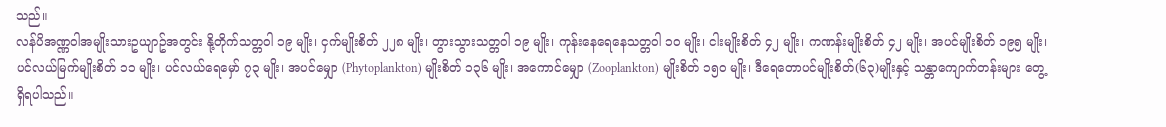သည်။
လန်ပိအဏ္ဏဝါအမျိုးသားဥယျာဥ်အတွင်း နို့တိုက်သတ္တဝါ ၁၉ မျိုး၊ ငှက်မျိုးစိတ် ၂၂၈ မျိုး၊ တွားသွားသတ္တဝါ ၁၉ မျိုး၊ ကုန်းနေရေနေသတ္တဝါ ၁၀ မျိုး၊ ငါးမျိုးစိတ် ၄၂ မျိုး၊ ကဏန်းမျိုးစိတ် ၄၂ မျိုး၊ အပင်မျိုးစိတ် ၁၉၅ မျိုး၊ ပင်လယ်မြက်မျိုးစိတ် ၁၁ မျိုး၊ ပင်လယ်ရေမှော် ၇၃ မျိုး၊ အပင်မျှော (Phytoplankton) မျိုးစိတ် ၁၃၆ မျိုး၊ အကောင်မျှော (Zooplankton) မျိုးစိတ် ၁၅၀ မျိုး၊ ဒီရေတောပင်မျိုးစိတ်(၆၃)မျိုးနှင့် သန္တာကျောက်တန်းများ တွေ့ရှိရပါသည်။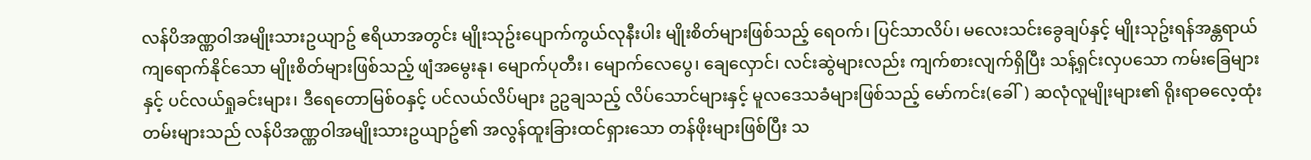လန်ပိအဏ္ဏဝါအမျိုးသားဥယျာဥ် ဧရိယာအတွင်း မျိုးသုဥ်းပျောက်ကွယ်လုနီးပါး မျိုးစိတ်များဖြစ်သည့် ရေဝက်၊ ပြင်သာလိပ်၊ မလေးသင်းခွေချပ်နှင့် မျိုးသုဥ်းရန်အန္တရာယ်ကျရောက်နိုင်သော မျိုးစိတ်များဖြစ်သည့် ဖျံအမွေးနု၊ မျောက်ပုတီး၊ မျောက်လေပွေ၊ ချေလှောင်၊ လင်းဆွဲများလည်း ကျက်စားလျက်ရှိပြီး သန့်ရှင်းလှပသော ကမ်းခြေများနှင့် ပင်လယ်ရှုခင်းများ၊ ဒီရေတောမြစ်ဝနှင့် ပင်လယ်လိပ်များ ဥဥချသည့် လိပ်သောင်များနှင့် မူလဒေသခံများဖြစ်သည့် မော်ကင်း(ခေါ်) ဆလုံလူမျိုးများ၏ ရိုးရာဓလေ့ထုံးတမ်းများသည် လန်ပိအဏ္ဏဝါအမျိုးသားဥယျာဥ်၏ အလွန်ထူးခြားထင်ရှားသော တန်ဖိုးများဖြစ်ပြီး သ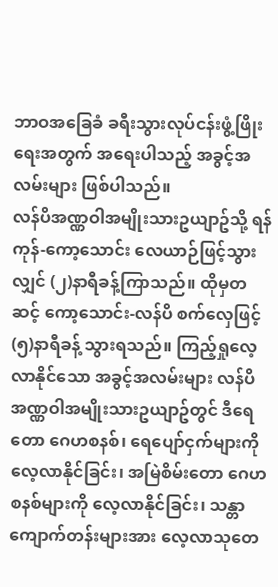ဘာဝအခြေခံ ခရီးသွားလုပ်ငန်းဖွံ့ဖြိုးရေးအတွက် အရေးပါသည့် အခွင့်အလမ်းများ ဖြစ်ပါသည်။
လန်ပိအဏ္ဏဝါအမျိုးသားဥယျာဥ်သို့ ရန်ကုန်-ကော့သောင်း လေယာဉ်ဖြင့်သွားလျှင် (၂)နာရီခန့်ကြာသည်။ ထိုမှတဆင့် ကော့သောင်း-လန်ပိ စက်လှေဖြင့် (၅)နာရီခန့် သွားရသည်။ ကြည့်ရှုလေ့လာနိုင်သော အခွင့်အလမ်းများ လန်ပိအဏ္ဏဝါအမျိုးသားဥယျာဥ်တွင် ဒီရေတော ဂေဟစနစ်၊ ရေပျော်ငှက်များကို လေ့လာနိုင်ခြင်း၊ အမြဲစိမ်းတော ဂေဟစနစ်များကို လေ့လာနိုင်ခြင်း၊ သန္တာကျောက်တန်းများအား လေ့လာသုတေ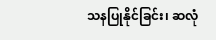သနပြုနိုင်ခြင်း၊ ဆလုံ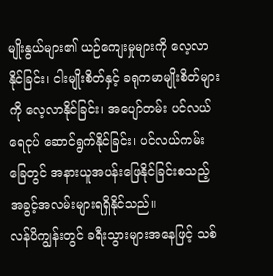မျိုးနွယ်များ၏ ယဉ်ကျေးမှုများကို လေ့လာနိုင်ခြင်း၊ ငါးမျိုးစိတ်နှင့် ခရုကမာမျိုးစိတ်များကို လေ့လာနိုင်ခြင်း၊ အပျော်တမ်း ပင်လယ်ရေငုပ် ဆောင်ရွက်နိုင်ခြင်း၊ ပင်လယ်ကမ်းခြေတွင် အနားယူအပန်းဖြေနိုင်ခြင်းစသည့် အခွင့်အလမ်းများရရှိနိုင်သည်။
လန်ပိကျွန်းတွင် ခရီးသွားများအနေဖြင့် သစ်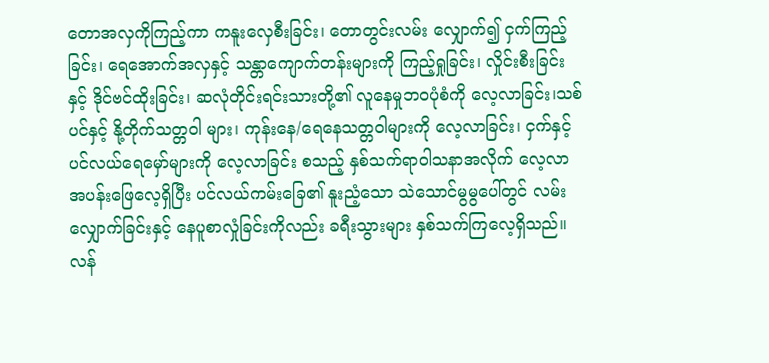တောအလှကိုကြည့်ကာ ကနူးလှေစီးခြင်း၊ တောတွင်းလမ်း လျှောက်၍ ငှက်ကြည့်ခြင်း၊ ရေအောက်အလှနှင့် သန္တာကျောက်တန်းများကို ကြည့်ရှုခြင်း၊ လှိုင်းစီးခြင်းနှင့် ဒိုင်ဗင်ထိုးခြင်း၊ ဆလုံတိုင်းရင်းသားတို့၏ လူနေမှုဘဝပုံစံကို လေ့လာခြင်း၊သစ်ပင်နှင့် နို့တိုက်သတ္တဝါ များ၊ ကုန်းနေ/ရေနေသတ္တဝါများကို လေ့လာခြင်း၊ ငှက်နှင့် ပင်လယ်ရေမှော်များကို လေ့လာခြင်း စသည့် နှစ်သက်ရာဝါသနာအလိုက် လေ့လာအပန်းဖြေလေ့ရှိပြီး ပင်လယ်ကမ်းခြေ၏ နူးညံ့သော သဲသောင်မွမွပေါ်တွင် လမ်းလျှောက်ခြင်းနှင့် နေပူစာလှုံခြင်းကိုလည်း ခရီးသွားများ နှစ်သက်ကြလေ့ရှိသည်။
လန်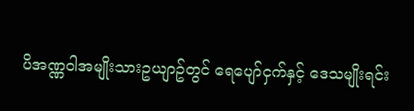ပိအဏ္ဏဝါအမျိုးသားဥယျာဥ်တွင် ရေပျော်ငှက်နှင့် ဒေသမျိုးရင်း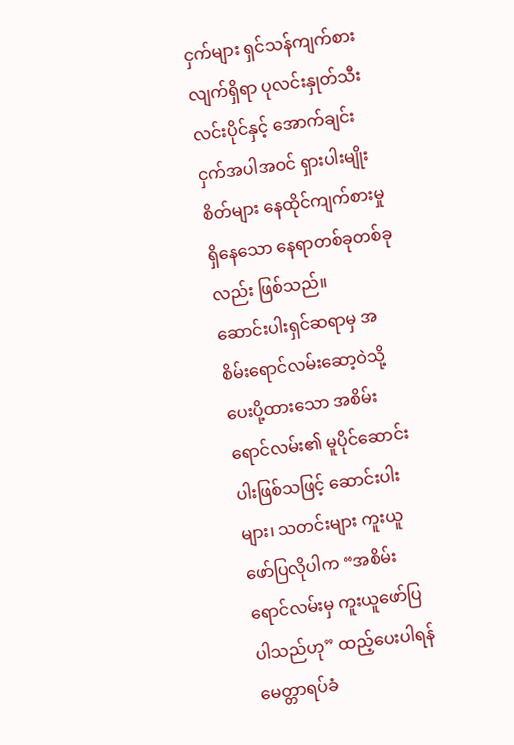ငှက်များ ရှင်သန်ကျက်စားလျက်ရှိရာ ပုလင်းနှုတ်သီးလင်းပိုင်နှင့် အောက်ချင်းငှက်အပါအဝင် ရှားပါးမျိုးစိတ်များ နေထိုင်ကျက်စားမှုရှိနေသော နေရာတစ်ခုတစ်ခုလည်း ဖြစ်သည်။
ဆောင်းပါးရှင်ဆရာမှ အစိမ်းရောင်လမ်းဆော့ဝဲသို့ ပေးပို့ထားသော အစိမ်းရောင်လမ်း၏ မူပိုင်ဆောင်းပါးဖြစ်သဖြင့် ဆောင်းပါးများ၊ သတင်းများ ကူးယူဖော်ပြလိုပါက “အစိမ်းရောင်လမ်းမှ ကူးယူဖော်ပြပါသည်ဟု” ထည့်ပေးပါရန် မေတ္တာရပ်ခံ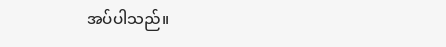အပ်ပါသည်။